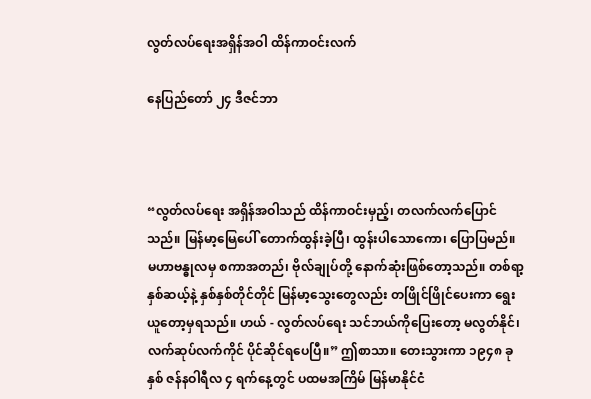လွတ်လပ်ရေးအရှိန်အဝါ ထိန်ကာဝင်းလက်

နေပြည်‌တော် ၂၄ ဒီဇင်ဘာ



“လွတ်လပ်ရေး အရှိန်အဝါသည် ထိန်ကာဝင်းမှည့်၊ တလက်လက်ပြောင်သည်။ မြန်မာ့မြေပေါ် တောက်ထွန်းခဲ့ပြီ၊ ထွန်းပါသောကော၊ ပြောပြမည်။ မဟာဗန္ဓုလမှ စကာအတည်၊ ဗိုလ်ချုပ်တို့ နောက်ဆုံးဖြစ်တော့သည်။ တစ်ရာ့နှစ်ဆယ့်နဲ့ နှစ်နှစ်တိုင်တိုင် မြန်မာ့သွေးတွေလည်း တဖြိုင်ဖြိုင်ပေးကာ ရွေးယူတော့မှရသည်။ ဟယ် - လွတ်လပ်ရေး သင်ဘယ်ကိုပြေးတော့ မလွတ်နိုင်၊ လက်ဆုပ်လက်ကိုင် ပိုင်ဆိုင်ရပေပြီ။” ဤစာသာ။ တေးသွားကာ ၁၉၄၈ ခုနှစ် ဇန်နဝါရီလ ၄ ရက်နေ့တွင် ပထမအကြိမ် မြန်မာနိုင်ငံ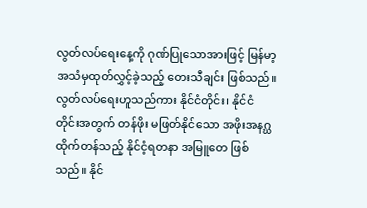လွတ်လပ်ရေးနေ့ကို ဂုဏ်ပြုသောအားဖြင့် မြန်မာ့အသံမှထုတ်လွှင့်ခဲ့သည့် တေးသီချင်း ဖြစ်သည်။ လွတ်လပ်ရေးဟူသည်ကား နိုင်ငံတိုင်း၊ နိုင်ငံတိုင်းအတွက် တန်ဖိုး မဖြတ်နိုင်သော အဖိုးအနဂ္ဃထိုက်တန်သည့် နိုင်ငံ့ရတနာ အမြူတေ ဖြစ်သည်။ နိုင်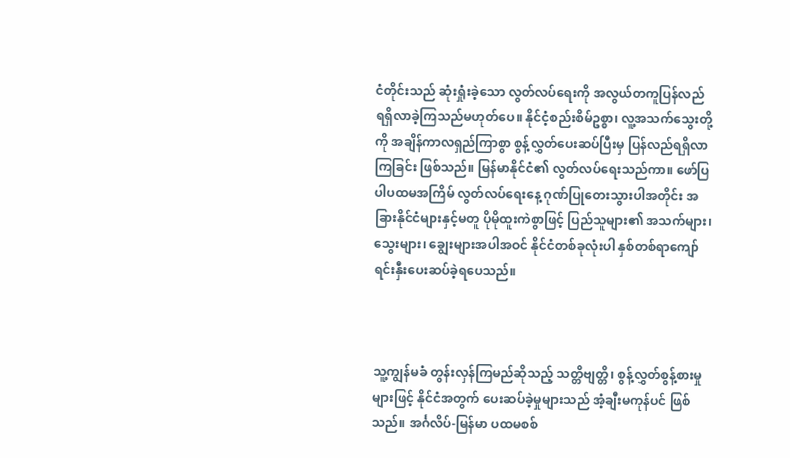ငံတိုင်းသည် ဆုံးရှုံးခဲ့သော လွတ်လပ်ရေးကို အလွယ်တကူပြန်လည် ရရှိလာခဲ့ကြသည်မဟုတ်ပေ။ နိုင်ငံ့စည်းစိမ်ဥစ္စာ၊ လူ့အသက်သွေးတို့ကို အချိန်ကာလရှည်ကြာစွာ စွန့်လွှတ်ပေးဆပ်ပြီးမှ ပြန်လည်ရရှိလာကြခြင်း ဖြစ်သည်။ မြန်မာနိုင်ငံ၏ လွတ်လပ်ရေးသည်ကာ။ ဖော်ပြပါပထမအကြိမ် လွတ်လပ်ရေးနေ့ ဂုဏ်ပြုတေးသွားပါအတိုင်း အခြားနိုင်ငံများနှင့်မတူ ပိုမိုထူးကဲစွာဖြင့် ပြည်သူများ၏ အသက်များ၊ သွေးများ၊ ချွေးများအပါအဝင် နိုင်ငံတစ်ခုလုံးပါ နှစ်တစ်ရာကျော် ရင်းနှီးပေးဆပ်ခဲ့ရပေသည်။



သူ့ကျွန်မခံ တွန်းလှန်ကြမည်ဆိုသည့် သတ္တိဗျတ္တိ၊ စွန့်လွှတ်စွန့်စားမှုများဖြင့် နိုင်ငံအတွက် ပေးဆပ်ခဲ့မှုများသည် အံ့ချီးမကုန်ပင် ဖြစ်သည်။ အင်္ဂလိပ်-မြန်မာ ပထမစစ်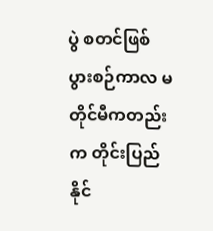ပွဲ စတင်ဖြစ်ပွားစဉ်ကာလ မတိုင်မီကတည်းက တိုင်းပြည်နိုင်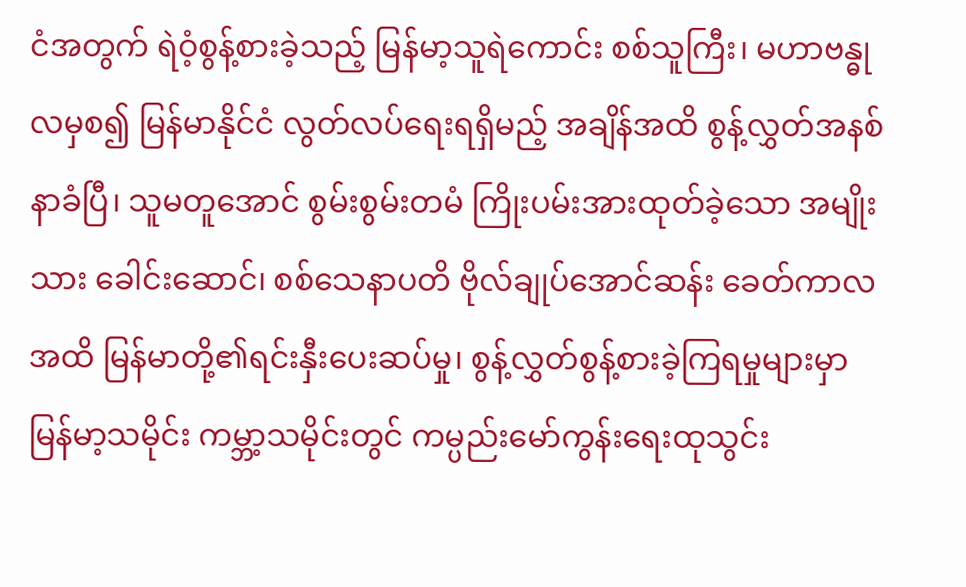ငံအတွက် ရဲဝံ့စွန့်စားခဲ့သည့် မြန်မာ့သူရဲကောင်း စစ်သူကြီး၊ မဟာဗန္ဓုလမှစ၍ မြန်မာနိုင်ငံ လွတ်လပ်ရေးရရှိမည့် အချိန်အထိ စွန့်လွှတ်အနစ်နာခံပြီ၊ သူမတူအောင် စွမ်းစွမ်းတမံ ကြိုးပမ်းအားထုတ်ခဲ့သော အမျိုးသား ခေါင်းဆောင်၊ စစ်သေနာပတိ ဗိုလ်ချုပ်အောင်ဆန်း ခေတ်ကာလအထိ မြန်မာတို့၏ရင်းနှီးပေးဆပ်မှု၊ စွန့်လွှတ်စွန့်စားခဲ့ကြရမှုများမှာ မြန်မာ့သမိုင်း ကမ္ဘာ့သမိုင်းတွင် ကမ္ပည်းမော်ကွန်းရေးထုသွင်း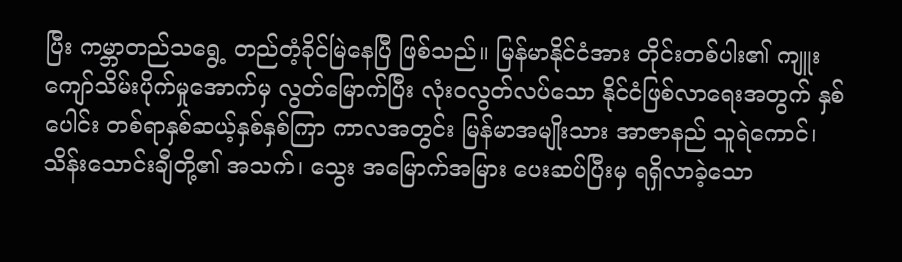ပြီး ကမ္ဘာတည်သရွေ့ တည်တံ့ခိုင်မြဲနေပြီ ဖြစ်သည်။ မြန်မာနိုင်ငံအား တိုင်းတစ်ပါး၏ ကျူးကျော်သိမ်းပိုက်မှုအောက်မှ လွတ်မြောက်ပြီး လုံးဝလွတ်လပ်သော နိုင်ငံဖြစ်လာရေးအတွက် နှစ်ပေါင်း တစ်ရာနှစ်ဆယ့်နှစ်နှစ်ကြာ ကာလအတွင်း မြန်မာအမျိုးသား အာဇာနည် သူရဲကောင်၊ သိန်းသောင်းချီတို့၏ အသက်၊ သွေး အမြောက်အမြား ပေးဆပ်ပြီးမှ ရရှိလာခဲ့သော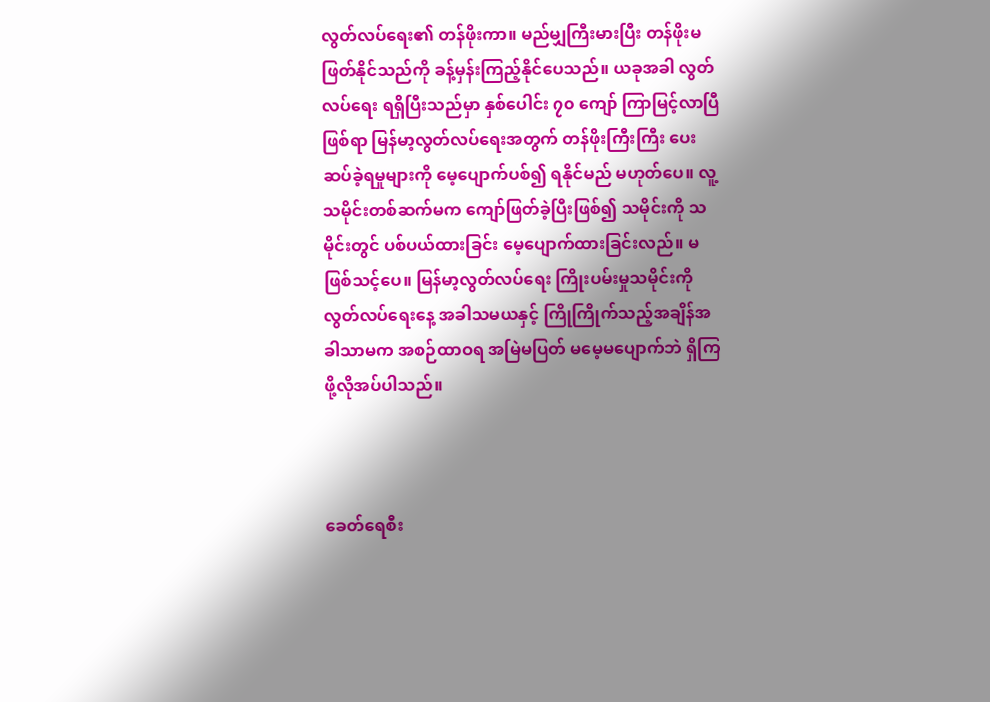လွတ်လပ်ရေး၏ တန်ဖိုးကာ။ မည်မျှကြီးမားပြီး တန်ဖိုးမဖြတ်နိုင်သည်ကို ခန့်မှန်းကြည့်နိုင်ပေသည်။ ယခုအခါ လွတ်လပ်ရေး ရရှိပြီးသည်မှာ နှစ်ပေါင်း ၇၀ ကျော် ကြာမြင့်လာပြီဖြစ်ရာ မြန်မာ့လွတ်လပ်ရေးအတွက် တန်ဖိုးကြီးကြီး ပေးဆပ်ခဲ့ရမှုများကို မေ့ပျောက်ပစ်၍ ရနိုင်မည် မဟုတ်ပေ။ လူ့သမိုင်းတစ်ဆက်မက ကျော်ဖြတ်ခဲ့ပြီးဖြစ်၍ သမိုင်းကို သမိုင်းတွင် ပစ်ပယ်ထားခြင်း မေ့ပျောက်ထားခြင်းလည်။ မဖြစ်သင့်ပေ။ မြန်မာ့လွတ်လပ်ရေး ကြိုးပမ်းမှုသမိုင်းကို လွတ်လပ်ရေးနေ့ အခါသမယနှင့် ကြိုကြိုက်သည့်အချိန်အခါသာမက အစဉ်ထာဝရ အမြဲမပြတ် မမေ့မပျောက်ဘဲ ရှိကြဖို့လိုအပ်ပါသည်။



ခေတ်ရေစီး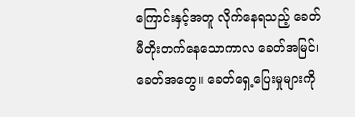ကြောင်းနှင့်အတူ လိုက်နေရသည့် ခေတ်မီတိုးတက်နေသောကာလ ခေတ်အမြင်၊ ခေတ်အတွေ။ ခေတ်ရှေ့ပြေးမှုများကို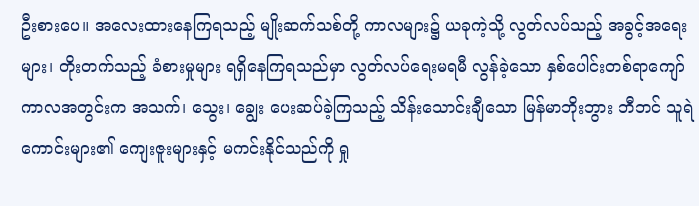ဦးစားပေ။ အလေးထားနေကြရသည့် မျိုးဆက်သစ်တို့ ကာလများ၌ ယခုကဲ့သို့ လွတ်လပ်သည့် အခွင့်အရေးများ၊ တိုးတက်သည့် ခံစားမှုများ ရရှိနေကြရသည်မှာ လွတ်လပ်ရေးမရမီ လွန်ခဲ့သော နှစ်ပေါင်းတစ်ရာကျော် ကာလအတွင်းက အသက်၊ သွေး၊ ချွေး ပေးဆပ်ခဲ့ကြသည့် သိန်းသောင်းချီသော မြန်မာဘိုးဘွား ဘီဘင် သူရဲကောင်းများ၏ ကျေးဇူးများနှင့် မကင်းနိုင်သည်ကို ရှု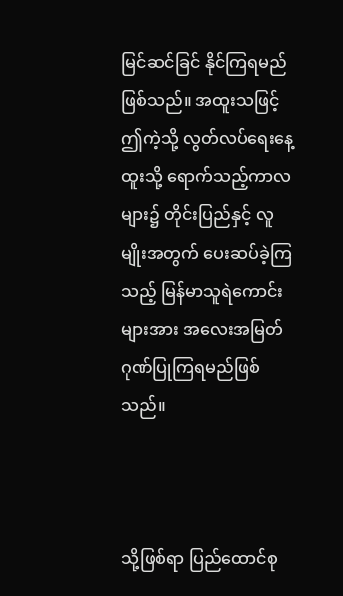မြင်ဆင်ခြင် နိုင်ကြရမည်ဖြစ်သည်။ အထူးသဖြင့် ဤကဲ့သို့ လွတ်လပ်ရေးနေ့ထူးသို့ ရောက်သည့်ကာလများ၌ တိုင်းပြည်နှင့် လူမျိုးအတွက် ပေးဆပ်ခဲ့ကြသည့် မြန်မာသူရဲကောင်းများအား အလေးအမြတ်ဂုဏ်ပြုကြရမည်ဖြစ်သည်။



သို့ဖြစ်ရာ ပြည်ထောင်စု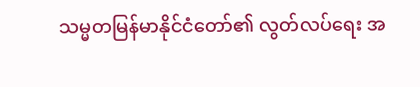သမ္မတမြန်မာနိုင်ငံတော်၏ လွတ်လပ်ရေး အ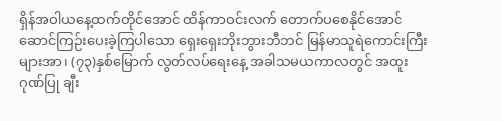ရှိန်အဝါယနေ့ထက်တိုင်အောင် ထိန်ကာဝင်းလက် တောက်ပစေနိုင်အောင် ဆောင်ကြဉ်းပေးခဲ့ကြပါသော ရှေးရှေးဘိုးဘွားဘီဘင် မြန်မာသူရဲကောင်းကြီးများအာ၊ (၇၃)နှစ်မြောက် လွတ်လပ်ရေးနေ့ အခါသမယကာလတွင် အထူးဂုဏ်ပြု ချီး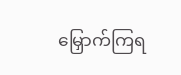မြှောက်ကြရ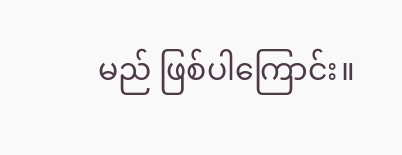မည် ဖြစ်ပါကြောင်း။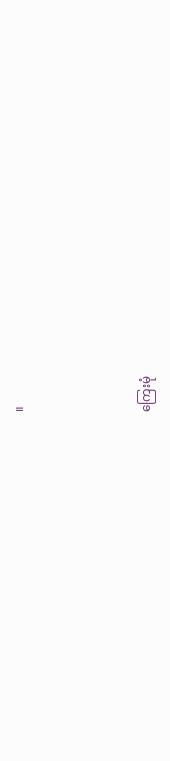။



ကြေးမုံ